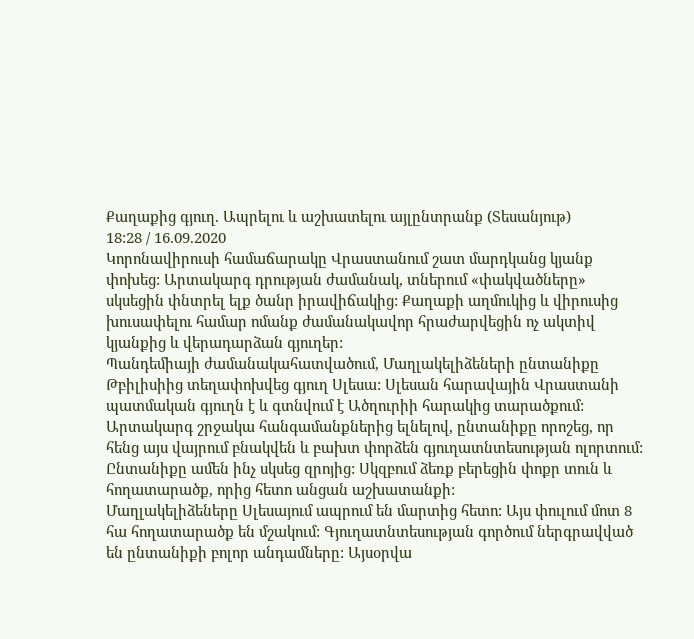Քաղաքից գյուղ. Ապրելու և աշխատելու այլընտրանք (Տեսանյութ)
18:28 / 16.09.2020
Կորոնավիրուսի համաճարակը Վրաստանում շատ մարդկանց կյանք փոխեց: Արտակարգ դրության ժամանակ, տներում «փակվածները» սկսեցին փնտրել ելք ծանր իրավիճակից: Քաղաքի աղմուկից և վիրուսից խուսափելու համար ոմանք ժամանակավոր հրաժարվեցին ոչ ակտիվ կյանքից և վերադարձան գյուղեր:
Պանդեմիայի ժամանակահատվածում, Մաղլակելիձեների ընտանիքը Թբիլիսիից տեղափոխվեց գյուղ Սլեսա: Սլեսան հարավային Վրաստանի պատմական գյուղն է և գտնվում է Ածղուրիի հարակից տարածքում: Արտակարգ շրջակա հանգամանքներից ելնելով, ընտանիքը որոշեց, որ հենց այս վայրում բնակվեն և բախտ փորձեն գյուղատնտեսության ոլորտում: Ընտանիքը ամեն ինչ սկսեց զրոյից: Սկզբում ձեռք բերեցին փոքր տուն և հողատարածք, որից հետո անցան աշխատանքի:
Մաղլակելիձեները Սլեսայում ապրում են մարտից հետո: Այս փուլում մոտ 8 հա հողատարածք են մշակում: Գյուղատնտեսության գործում ներգրավված են ընտանիքի բոլոր անդամները: Այսօրվա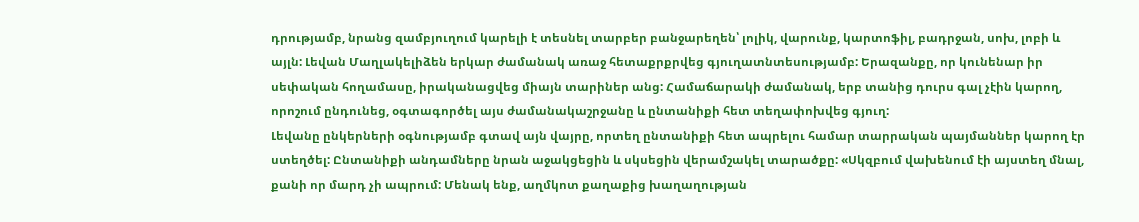դրությամբ, նրանց զամբյուղում կարելի է տեսնել տարբեր բանջարեղեն՝ լոլիկ, վարունք, կարտոֆիլ, բադրջան, սոխ, լոբի և այլն: Լեվան Մաղլակելիձեն երկար ժամանակ առաջ հետաքրքրվեց գյուղատնտեսությամբ: Երազանքը, որ կունենար իր սեփական հողամասը, իրականացվեց միայն տարիներ անց: Համաճարակի ժամանակ, երբ տանից դուրս գալ չէին կարող, որոշում ընդունեց, օգտագործել այս ժամանակաշրջանը և ընտանիքի հետ տեղափոխվեց գյուղ:
Լեվանը ընկերների օգնությամբ գտավ այն վայրը, որտեղ ընտանիքի հետ ապրելու համար տարրական պայմաններ կարող էր ստեղծել: Ընտանիքի անդամները նրան աջակցեցին և սկսեցին վերամշակել տարածքը: «Սկզբում վախենում էի այստեղ մնալ, քանի որ մարդ չի ապրում: Մենակ ենք, աղմկոտ քաղաքից խաղաղության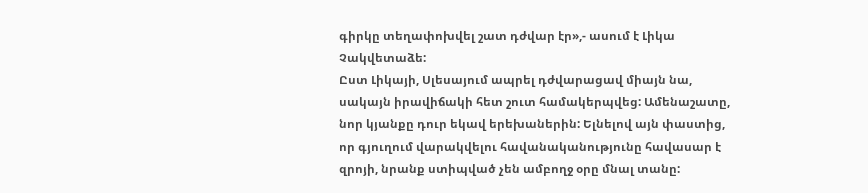գիրկը տեղափոխվել շատ դժվար էր»,- ասում է Լիկա Չակվետաձե:
Ըստ Լիկայի, Սլեսայում ապրել դժվարացավ միայն նա, սակայն իրավիճակի հետ շուտ համակերպվեց: Ամենաշատը, նոր կյանքը դուր եկավ երեխաներին: Ելնելով այն փաստից, որ գյուղում վարակվելու հավանականությունը հավասար է զրոյի, նրանք ստիպված չեն ամբողջ օրը մնալ տանը: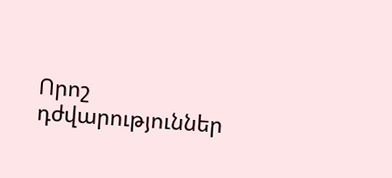Որոշ դժվարություններ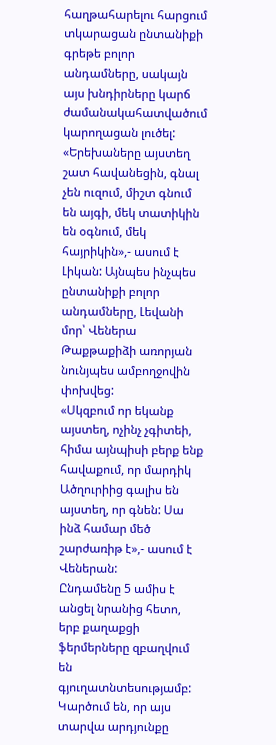հաղթահարելու հարցում տկարացան ընտանիքի գրեթե բոլոր անդամները, սակայն այս խնդիրները կարճ ժամանակահատվածում կարողացան լուծել:
«Երեխաները այստեղ շատ հավանեցին, գնալ չեն ուզում, միշտ գնում են այգի, մեկ տատիկին են օգնում, մեկ հայրիկին»,- ասում է Լիկան: Այնպես ինչպես ընտանիքի բոլոր անդամները, Լեվանի մոր՝ Վեներա Թաքթաքիձի առորյան նունյպես ամբողջովին փոխվեց:
«Սկզբում որ եկանք այստեղ, ոչինչ չգիտեի, հիմա այնպիսի բերք ենք հավաքում, որ մարդիկ Ածղուրիից գալիս են այստեղ, որ գնեն: Սա ինձ համար մեծ շարժառիթ է»,- ասում է Վեներան:
Ընդամենը 5 ամիս է անցել նրանից հետո, երբ քաղաքցի ֆերմերները զբաղվում են գյուղատնտեսությամբ: Կարծում են, որ այս տարվա արդյունքը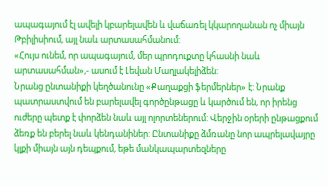ապագայում էլ ավելի կբարելավեն և վաճառել կկարողանան ոչ միայն Թբիլիսիում, այլ նաև արտասահմանում:
«Հույս ունեմ, որ ապագայում, մեր պրոդուքտը կհասնի նաև արտասահման»,- ասում է Լեվան Մաղլակելիձեն:
Նրանց ընտանիքի կեղծանունը «Քաղաքցի ֆերմերներ» է: Նրանք պատրաստվում են բարելավել գործընթացը և կարծում են, որ իրենց ուժերը պետք է փորձեն նաև այլ ոլորտեներում: Վերջին օրերի ընթացքում ձեռք են բերել նաև կենդանիներ: Ընտանիքը ձմռանը նոր ապրելավայրը կլքի միայն այն դեպքում, եթե մանկապարտեզները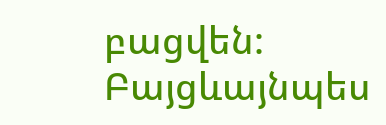բացվեն: Բայցևայնպես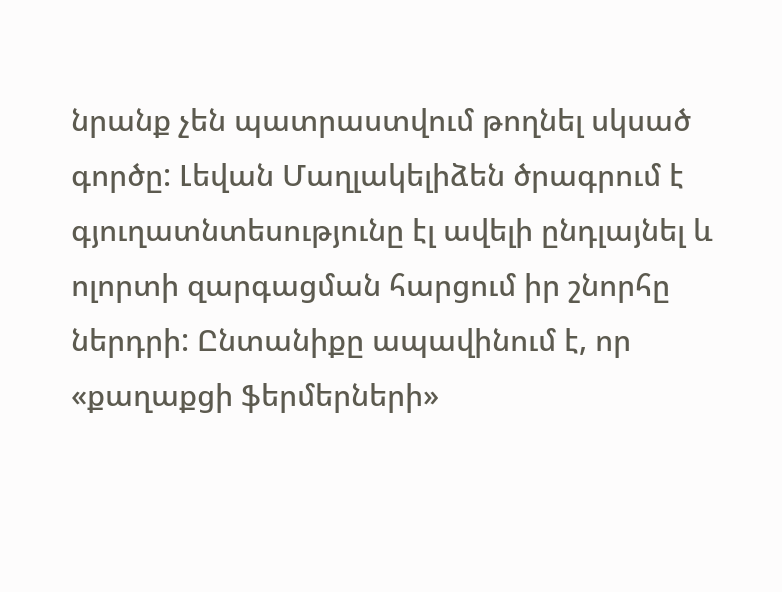նրանք չեն պատրաստվում թողնել սկսած գործը: Լեվան Մաղլակելիձեն ծրագրում է գյուղատնտեսությունը էլ ավելի ընդլայնել և ոլորտի զարգացման հարցում իր շնորհը ներդրի: Ընտանիքը ապավինում է, որ «քաղաքցի ֆերմերների»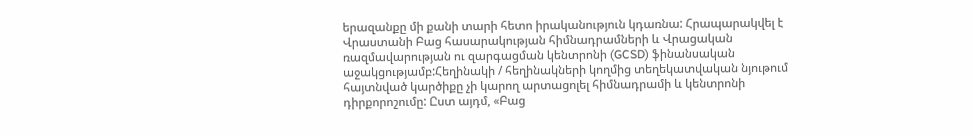երազանքը մի քանի տարի հետո իրականություն կդառնա: Հրապարակվել է Վրաստանի Բաց հասարակության հիմնադրամների և Վրացական ռազմավարության ու զարգացման կենտրոնի (GCSD) ֆինանսական աջակցությամբ:Հեղինակի / հեղինակների կողմից տեղեկատվական նյութում հայտնված կարծիքը չի կարող արտացոլել հիմնադրամի և կենտրոնի դիրքորոշումը: Ըստ այդմ, «Բաց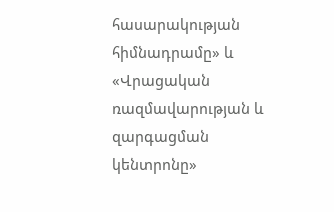հասարակության հիմնադրամը» և «Վրացական ռազմավարության և զարգացման կենտրոնը»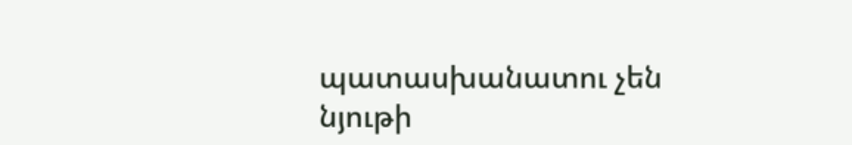պատասխանատու չեն նյութի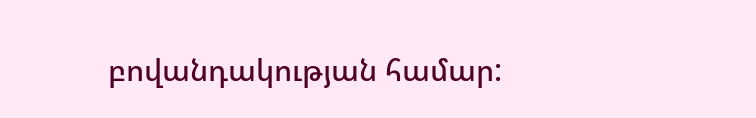բովանդակության համար: